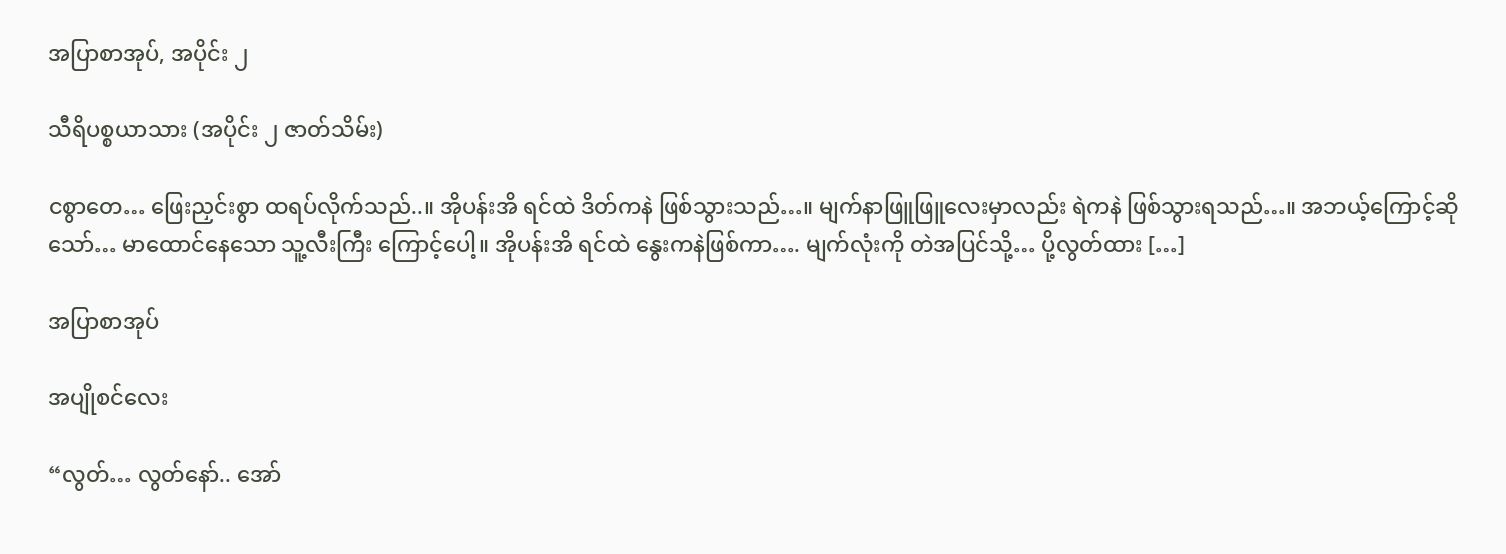အပြာစာအုပ်, အပိုင်း ၂

သီရိပစ္စယာသား (အပိုင်း ၂ ဇာတ်သိမ်း)

ငစွာတေ… ဖြေးညှင်းစွာ ထရပ်လိုက်သည်..။ အိုပန်းအိ ရင်ထဲ ဒိတ်ကနဲ ဖြစ်သွားသည်…။ မျက်နာဖြူဖြူလေးမှာလည်း ရဲကနဲ ဖြစ်သွားရသည်…။ အဘယ့်ကြောင့်ဆိုသော်… မာထောင်နေသော သူ့လီးကြီး ကြောင့်ပေါ့။ အိုပန်းအိ ရင်ထဲ နွေးကနဲဖြစ်ကာ…. မျက်လုံးကို တဲအပြင်သို့… ပို့လွတ်ထား […]

အပြာစာအုပ်

အပျိုစင်လေး

“လွတ်… လွတ်နော်.. အော်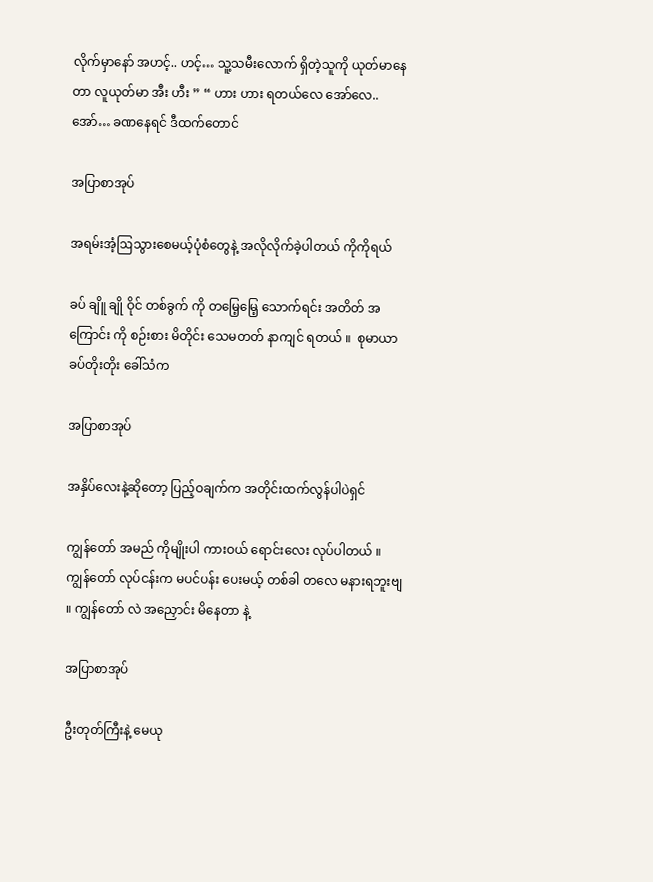လိုက်မှာနော် အဟင့်.. ဟင့်… သူ့သမီးလောက် ရှိတဲ့သူကို ယုတ်မာနေတာ လူယုတ်မာ အီး ဟီး ” “ ဟား ဟား ရတယ်လေ အော်လေ.. အော်… ခဏနေရင် ဒီထက်တောင်

အပြာစာအုပ်

အရမ်းအံ့ဩသွားစေမယ့်ပုံစံတွေနဲ့ အလိုလိုက်ခဲ့ပါတယ် ကိုကိုရယ်

ခပ် ချိူ ချို ဝိုင် တစ်ခွက် ကို တမြေ့မြေ့ သောက်ရင်း အတိတ် အကြောင်း ကို စဉ်းစား မိတိုင်း သေမတတ် နာကျင် ရတယ် ။  စုမာယာ ခပ်တိုးတိုး ခေါ်သံက

အပြာစာအုပ်

အနှိပ်လေးနဲ့ဆိုတော့ ပြည့်ဝချက်က အတိုင်းထက်လွန်ပါပဲရှင်

ကျွန်တော် အမည် ကိုမျိုးပါ ကားဝယ် ရောင်းလေး လုပ်ပါတယ် ။ ကျွန်တော် လုပ်ငန်းက မပင်ပန်း ပေးမယ့် တစ်ခါ တလေ မနားရဘူးဗျ ။ ကျွန်တော် လဲ အညှောင်း မိနေတာ နဲ့

အပြာစာအုပ်

ဦးတုတ်ကြီးနဲ့ မေယု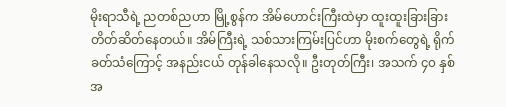မိုးရာသီရဲ့ ညတစ်ညဟာ မြို့စွန်က အိမ်ဟောင်းကြီးထဲမှာ ထူးထူးခြားခြား တိတ်ဆိတ်နေတယ်။ အိမ်ကြီးရဲ့ သစ်သားကြမ်းပြင်ဟာ မိုးစက်တွေရဲ့ ရိုက်ခတ်သံကြောင့် အနည်းငယ် တုန်ခါနေသလို။ ဦးတုတ်ကြီး၊ အသက် ၄၀ နှစ်အ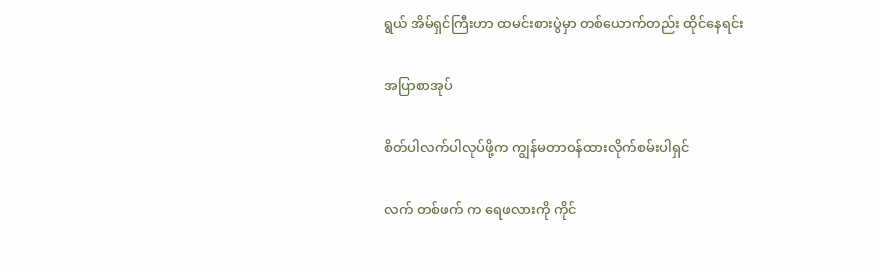ရွယ် အိမ်ရှင်ကြီးဟာ ထမင်းစားပွဲမှာ တစ်ယောက်တည်း ထိုင်နေရင်း

အပြာစာအုပ်

စိတ်ပါလက်ပါလုပ်ဖို့က ကျွန်မတာဝန်ထားလိုက်စမ်းပါရှင်

လက် တစ်ဖက် က ရေဖလားကို ကိုင်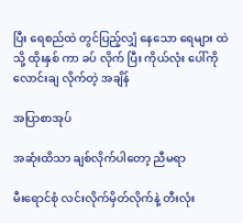ပြီး ရေစည်ထဲ တွင်ပြည့်လျှံ နေသော ရေများ ထဲသို့ ထိုးနှစ် ကာ ခပ် လိုက် ပြီး ကိုယ်လုံး ပေါ်ကို လောင်းချ လိုက်တဲ့ အချိန်

အပြာစာအုပ်

အဆုံးထိသာ ချစ်လိုက်ပါတော့ ညီမရာ

မီးရောင်စုံ လင်းလိုက်မှိတ်လိုက်နဲ့ တီးလုံး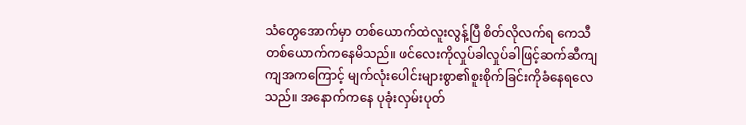သံတွေအောက်မှာ တစ်ယောက်ထဲလူးလွန့်ပြီ စိတ်လိုလက်ရ ကေသီတစ်ယောက်ကနေမိသည်။ ဖင်လေးကိုလှုပ်ခါလှုပ်ခါဖြင့်ဆက်ဆီကျကျအကကြောင့် မျက်လုံးပေါင်းများစွာ၏စူးစိုက်ခြင်းကိုခံနေရလေသည်။ အနောက်ကနေ ပုခုံးလှမ်းပုတ်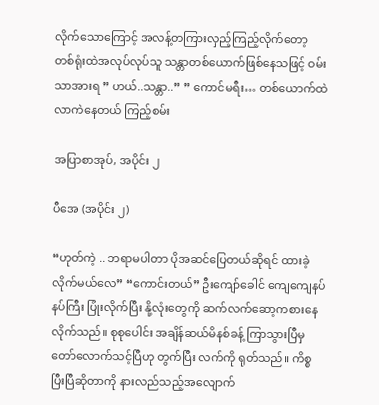လိုက်သောကြောင့် အလန့်တကြားလှည့်ကြည့်လိုက်တော့ တစ်ရုံးထဲအလုပ်လုပ်သူ သန္တာတစ်ယောက်ဖြစ်နေသဖြင့် ဝမ်းသာအားရ ” ဟယ်..သန္တာ..” ” ကောင်မရီး… တစ်ယောက်ထဲလာကဲနေတယ် ကြည့်စမ်း

အပြာစာအုပ်, အပိုင်း ၂

ပီအေ (အပိုင်း ၂)

“ဟုတ်ကဲ့ .. ဘရာမပါတာ ပိုအဆင်ပြေတယ်ဆိုရင် ထားခဲ့လိုက်မယ်လေ” “ကောင်းတယ်” ဦးကျော်ခေါင် ကျေကျေနပ်နပ်ကြီး ပြုံးလိုက်ပြီး နို့လုံးတွေကို ဆက်လက်ဆော့ကစားနေလိုက်သည်။ စုစုပေါင်း အချိန်ဆယ်မိနစ်ခန့် ကြာသွားပြီမှ တော်လောက်သင့်ပြီဟု တွက်ပြီး လက်ကို ရုတ်သည်။ ကိစ္စပြီးပြီဆိုတာကို နားလည်သည့်အလျောက်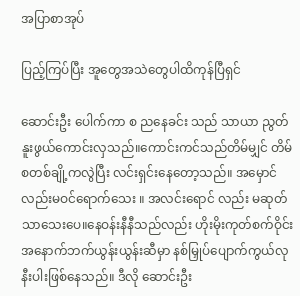အပြာစာအုပ်

ပြည့်ကြပ်ပြီး အူတွေအသဲတွေပါထိကုန်ပြီရှင်

ဆောင်းဦး ပေါက်ကာ စ ညနေခင်း သည် သာယာ ညွတ်နူးဖွယ်ကောင်းလှသည်။ကောင်းကင်သည်တိမ်မျှင် တိမ်စတစ်ချို့ကလွဲပြီး လင်းရှင်းနေတော့သည်။ အမှောင်လည်းမဝင်ရောက်သေး ။ အလင်းရောင် လည်း မဆုတ်သာသေးပေ။နေဝန်းနီနီသည်လည်း ဟိုးမိုးကုတ်စက်ဝိုင်း အနောက်ဘက်ယွန်းယွန်းဆီမှာ နစ်မြှုပ်ပျောက်ကွယ်လုနီးပါးဖြစ်နေသည်။ ဒီလို ဆောင်းဦး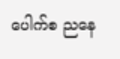ပေါက်စ ညနေ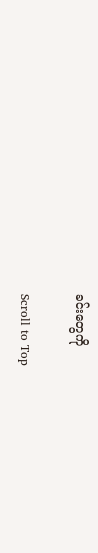ခင်းတွေကို

Scroll to Top